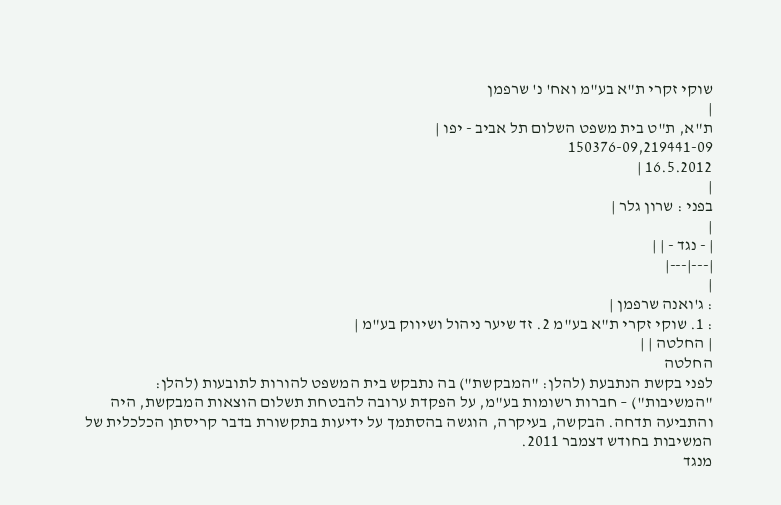שוקי זקרי ת"א בע"מ ואח' נ' שרפמן
|
ת"א, ת"ט בית משפט השלום תל אביב - יפו |
150376-09,219441-09
16.5.2012 |
|
בפני : שרון גלר |
|
| - נגד - | |
|---|---|
|
: ג'ואנה שרפמן |
: 1. שוקי זקרי ת"א בע"מ 2. זד שיער ניהול ושיווק בע"מ |
| החלטה | |
החלטה
לפני בקשת הנתבעת (להלן: "המבקשת") בה נתבקש בית המשפט להורות לתובעות (להלן: "המשיבות") – חברות רשומות בע"מ, על הפקדת ערובה להבטחת תשלום הוצאות המבקשת, היה והתביעה תדחה. הבקשה, בעיקרה, הוגשה בהסתמך על ידיעות בתקשורת בדבר קריסתן הכלכלית של המשיבות בחודש דצמבר 2011.
מנגד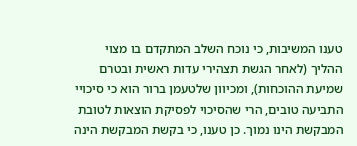טענו המשיבות, כי נוכח השלב המתקדם בו מצוי ההליך (לאחר הגשת תצהירי עדות ראשית ובטרם שמיעת ההוכחות), ומכיוון שלטעמן ברור הוא כי סיכויי התביעה טובים, הרי שהסיכוי לפסיקת הוצאות לטובת המבקשת הינו נמוך. כן טענו, כי בקשת המבקשת הינה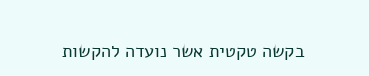בקשה טקטית אשר נועדה להקשות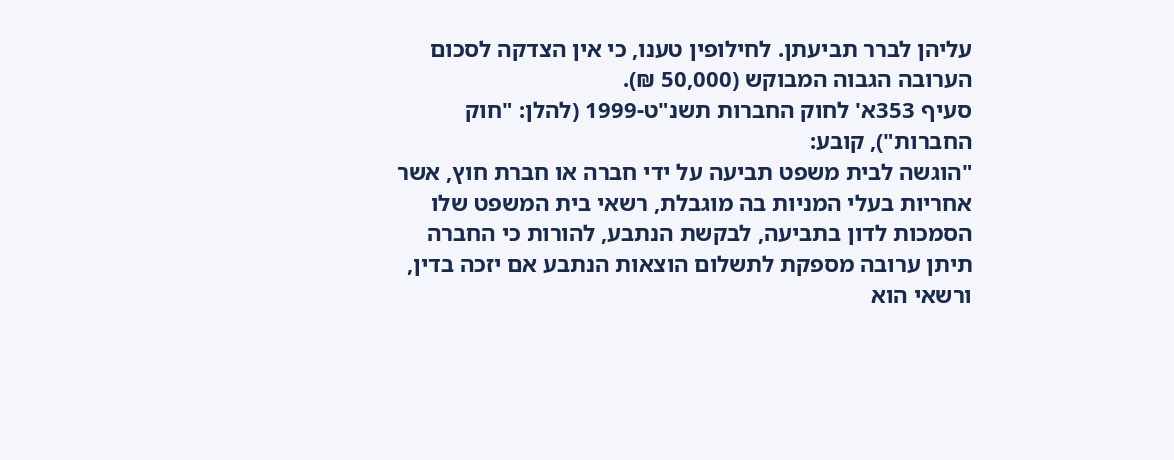עליהן לברר תביעתן. לחילופין טענו, כי אין הצדקה לסכום הערובה הגבוה המבוקש (50,000 ₪).
סעיף 353א' לחוק החברות תשנ"ט-1999 (להלן: "חוק החברות"), קובע:
"הוגשה לבית משפט תביעה על ידי חברה או חברת חוץ, אשר אחריות בעלי המניות בה מוגבלת, רשאי בית המשפט שלו הסמכות לדון בתביעה, לבקשת הנתבע, להורות כי החברה תיתן ערובה מספקת לתשלום הוצאות הנתבע אם יזכה בדין, ורשאי הוא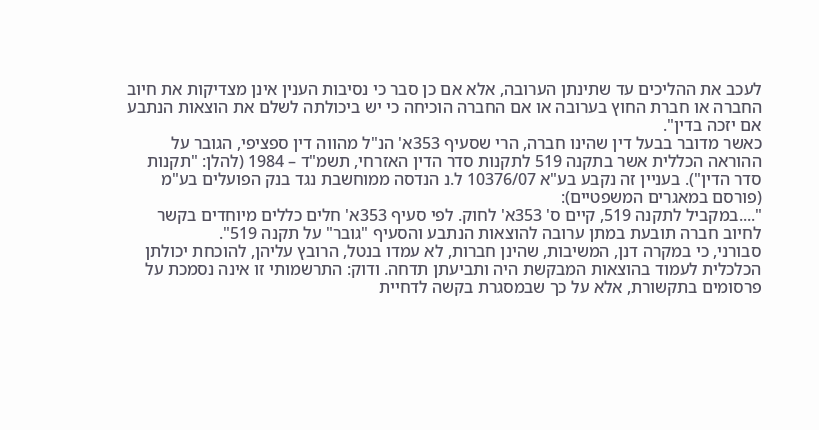לעכב את ההליכים עד שתינתן הערובה, אלא אם כן סבר כי נסיבות הענין אינן מצדיקות את חיוב החברה או חברת החוץ בערובה או אם החברה הוכיחה כי יש ביכולתה לשלם את הוצאות הנתבע אם יזכה בדין".
כאשר מדובר בבעל דין שהינו חברה, הרי שסעיף 353א' הנ"ל מהווה דין ספציפי, הגובר על ההוראה הכללית אשר בתקנה 519 לתקנות סדר הדין האזרחי, תשמ"ד – 1984 (להלן: "תקנות סדר הדין"). בעניין זה נקבע בע"א 10376/07 ל.נ הנדסה ממוחשבת נגד בנק הפועלים בע"מ (פורסם במאגרים המשפטיים):
"....במקביל לתקנה 519, קיים ס' 353א' לחוק. לפי סעיף 353א' חלים כללים מיוחדים בקשר לחיוב חברה תובעת במתן ערובה להוצאות הנתבע והסעיף "גובר" על תקנה 519".
סבורני, כי במקרה דנן, המשיבות, שהינן חברות, לא עמדו בנטל, הרובץ עליהן, להוכחת יכולתן הכלכלית לעמוד בהוצאות המבקשת היה ותביעתן תדחה. ודוק: התרשמותי זו אינה נסמכת על פרסומים בתקשורת, אלא על כך שבמסגרת בקשה לדחיית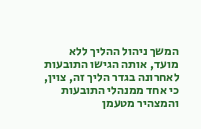המשך ניהול ההליך ללא מועד, אותה הגישו התובעות לאחרונה בגדר הליך זה, צוין, כי אחד ממנהלי התובעות והמצהיר מטעמן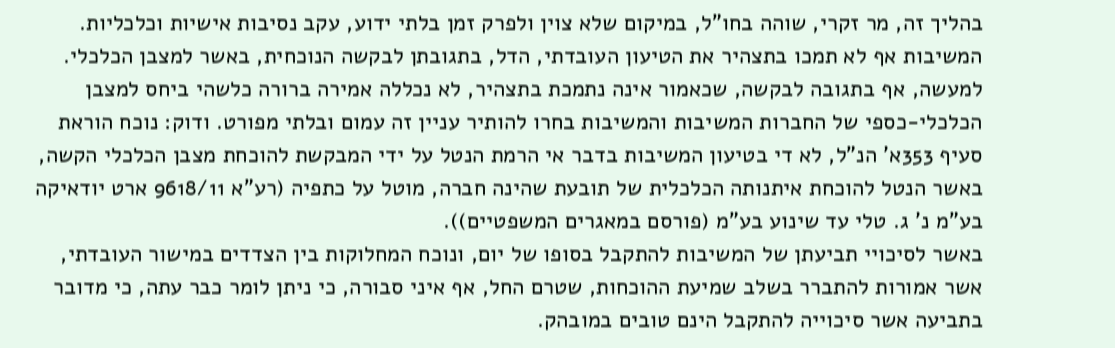בהליך זה, מר זקרי, שוהה בחו"ל, במיקום שלא צוין ולפרק זמן בלתי ידוע, עקב נסיבות אישיות וכלכליות.
המשיבות אף לא תמכו בתצהיר את הטיעון העובדתי, הדל, בתגובתן לבקשה הנוכחית, באשר למצבן הכלכלי. למעשה, אף בתגובה לבקשה, שכאמור אינה נתמכת בתצהיר, לא נכללה אמירה ברורה כלשהי ביחס למצבן הכלכלי-כספי של החברות המשיבות והמשיבות בחרו להותיר עניין זה עמום ובלתי מפורט. ודוק: נוכח הוראת סעיף 353א' הנ"ל, לא די בטיעון המשיבות בדבר אי הרמת הנטל על ידי המבקשת להוכחת מצבן הכלכלי הקשה, באשר הנטל להוכחת איתנותה הכלכלית של תובעת שהינה חברה, מוטל על כתפיה (רע"א 9618/11 ארט יודאיקה בע"מ נ' ג. טלי עד שינוע בע"מ (פורסם במאגרים המשפטיים)).
באשר לסיכויי תביעתן של המשיבות להתקבל בסופו של יום, ונוכח המחלוקות בין הצדדים במישור העובדתי, אשר אמורות להתברר בשלב שמיעת ההוכחות, שטרם החל, אף איני סבורה, כי ניתן לומר כבר עתה, כי מדובר בתביעה אשר סיכוייה להתקבל הינם טובים במובהק.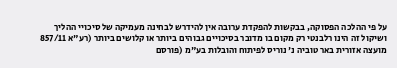על פי ההלכה הפסוקה, בבקשות להפקדת ערובה אין להידרש לבחינה מעמיקה של סיכויי ההליך ושיקול זה הינו רלבנטי רק מקום בו מדובר בסיכויים גבוהים ביותר או קלושים ביותר (רע"א 857/11 מועצה אזורית באר טוביה נ' נוריס לפיתוח והובלות בע"מ (פורסם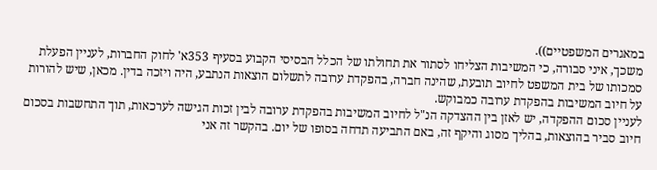במאגרים המשפטיים)).
משכך, איני סבורה, כי המשיבות הצליחו לסתור את תחולתו של הכלל הבסיסי הקבוע בסעיף 353א' לחוק החברות, לעניין הפעלת סמכותו של בית המשפט לחיוב תובעת, שהינה חברה, בהפקדת ערובה לתשלום הוצאות הנתבע, היה ויזכה בדין. מכאן, שיש להורות על חיוב המשיבות בהפקדת ערובה כמבוקש.
לעניין סכום ההפקדה, יש לאזן בין ההצדקה הנ"ל לחיוב המשיבות בהפקדת ערובה לבין זכות הגישה לערכאות, תוך התחשבות בסכום חיוב סביר בהוצאות, בהליך מסוג והיקף זה, באם התביעה תדחה בסופו של יום. בהקשר זה אני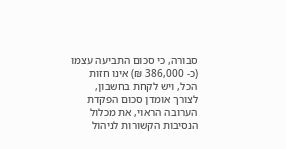סבורה, כי סכום התביעה עצמו (כ- 386,000 ₪) אינו חזות הכל, ויש לקחת בחשבון, לצורך אומדן סכום הפקדת הערובה הראוי, את מכלול הנסיבות הקשורות לניהול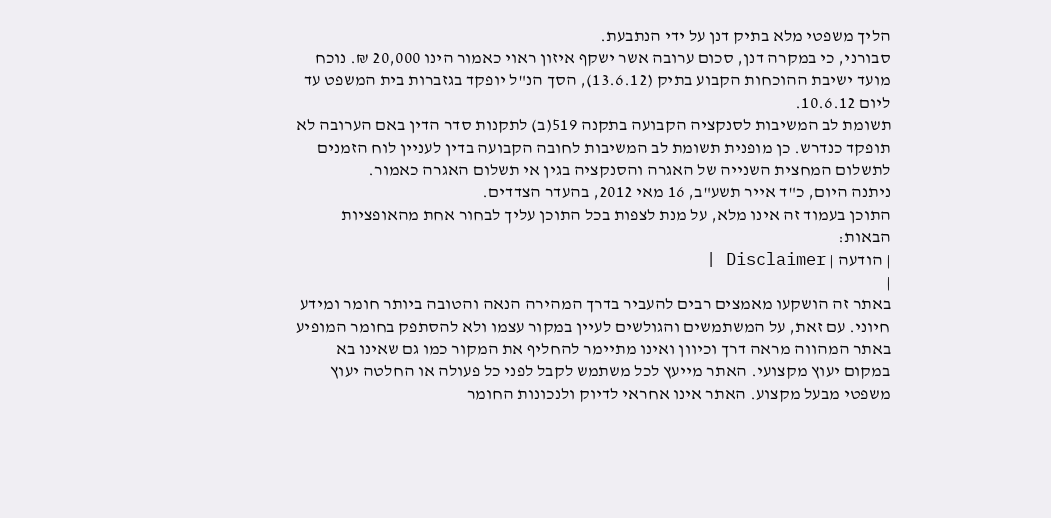הליך משפטי מלא בתיק דנן על ידי הנתבעת.
סבורני, כי במקרה דנן, סכום ערובה אשר ישקף איזון ראוי כאמור הינו 20,000 ₪. נוכח מועד ישיבת ההוכחות הקבוע בתיק (13.6.12), הסך הנ"ל יופקד בגזברות בית המשפט עד ליום 10.6.12.
תשומת לב המשיבות לסנקציה הקבועה בתקנה 519(ב) לתקנות סדר הדין באם הערובה לא תופקד כנדרש. כן מופנית תשומת לב המשיבות לחובה הקבועה בדין לעניין לוח הזמנים לתשלום המחצית השנייה של האגרה והסנקציה בגין אי תשלום האגרה כאמור.
ניתנה היום, כ"ד אייר תשע"ב, 16 מאי 2012, בהעדר הצדדים.
התוכן בעמוד זה אינו מלא, על מנת לצפות בכל התוכן עליך לבחור אחת מהאופציות הבאות:
| הודעה | Disclaimer |
|
באתר זה הושקעו מאמצים רבים להעביר בדרך המהירה הנאה והטובה ביותר חומר ומידע חיוני. עם זאת, על המשתמשים והגולשים לעיין במקור עצמו ולא להסתפק בחומר המופיע באתר המהווה מראה דרך וכיוון ואינו מתיימר להחליף את המקור כמו גם שאינו בא במקום יעוץ מקצועי. האתר מייעץ לכל משתמש לקבל לפני כל פעולה או החלטה יעוץ משפטי מבעל מקצוע. האתר אינו אחראי לדיוק ולנכונות החומר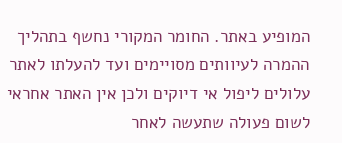המופיע באתר. החומר המקורי נחשף בתהליך ההמרה לעיוותים מסויימים ועד להעלתו לאתר עלולים ליפול אי דיוקים ולכן אין האתר אחראי לשום פעולה שתעשה לאחר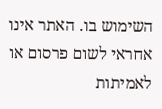השימוש בו. האתר אינו אחראי לשום פרסום או לאמיתות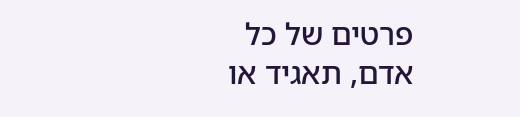פרטים של כל אדם, תאגיד או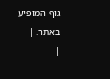גוף המופיע באתר. |
|